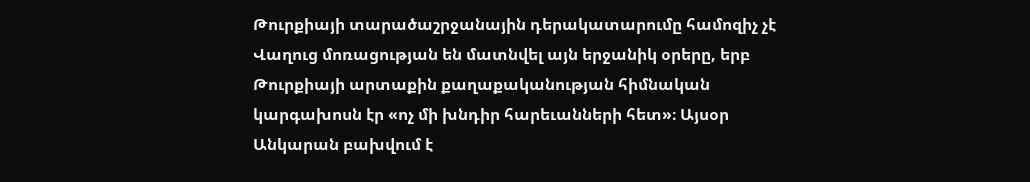Թուրքիայի տարածաշրջանային դերակատարումը համոզիչ չէ
Վաղուց մոռացության են մատնվել այն երջանիկ օրերը, երբ Թուրքիայի արտաքին քաղաքականության հիմնական կարգախոսն էր «ոչ մի խնդիր հարեւանների հետ»։ Այսօր Անկարան բախվում է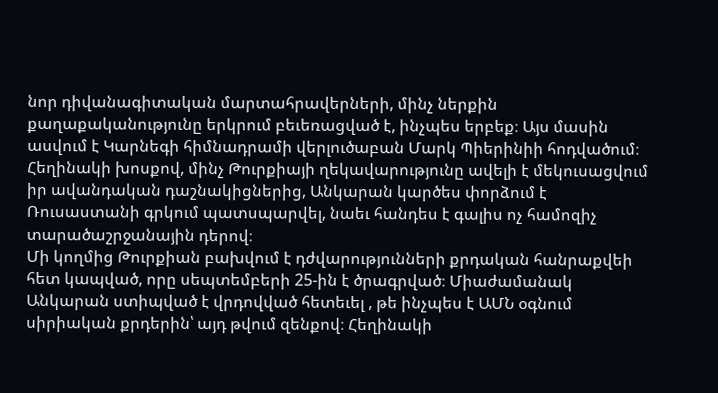նոր դիվանագիտական մարտահրավերների, մինչ ներքին քաղաքականությունը երկրում բեւեռացված է, ինչպես երբեք։ Այս մասին ասվում է Կարնեգի հիմնադրամի վերլուծաբան Մարկ Պիերինիի հոդվածում։
Հեղինակի խոսքով, մինչ Թուրքիայի ղեկավարությունը ավելի է մեկուսացվում իր ավանդական դաշնակիցներից, Անկարան կարծես փորձում է Ռուսաստանի գրկում պատսպարվել, նաեւ հանդես է գալիս ոչ համոզիչ տարածաշրջանային դերով։
Մի կողմից Թուրքիան բախվում է դժվարությունների քրդական հանրաքվեի հետ կապված, որը սեպտեմբերի 25-ին է ծրագրված։ Միաժամանակ Անկարան ստիպված է վրդովված հետեւել , թե ինչպես է ԱՄՆ օգնում սիրիական քրդերին՝ այդ թվում զենքով։ Հեղինակի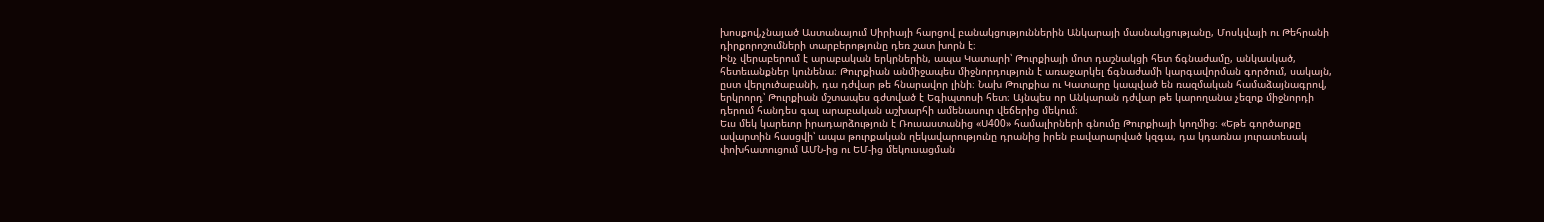խոսքով,չնայած Աստանայում Սիրիայի հարցով բանակցություններին Անկարայի մասնակցությանը, Մոսկվայի ու Թեհրանի դիրքորոշումների տարբերոթյունը դեռ շատ խորն է։
Ինչ վերաբերում է արաբական երկրներին, ապա Կատարի՝ Թուրքիայի մոտ դաշնակցի հետ ճգնաժամը, անկասկած, հետեւանքներ կունենա։ Թուրքիան անմիջապես միջնորդություն է առաջարկել ճգնաժամի կարգավորման գործում, սակայն, ըստ վերլուծաբանի, դա դժվար թե հնարավոր լինի։ Նախ Թուրքիա ու Կատարը կապված են ռազմական համաձայնագրով, երկրորդ՝ Թուրքիան մշտապես գժտված է Եգիպտոսի հետ։ Այնպես որ Անկարան դժվար թե կարողանա չեզոք միջնորդի դերում հանդես գալ արաբական աշխարհի ամենասուր վեճերից մեկում։
Եւս մեկ կարեւոր իրադարձություն է Ռուսաստանից «Ս400» համալիրների գնումը Թուրքիայի կողմից։ «Եթե գործարքը ավարտին հասցվի՝ ապա թուրքական ղեկավարությունը դրանից իրեն բավարարված կզգա, դա կդառնա յուրատեսակ փոխհատուցում ԱՄՆ-ից ու ԵՄ-ից մեկուսացման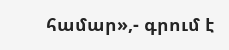համար»,- գրում է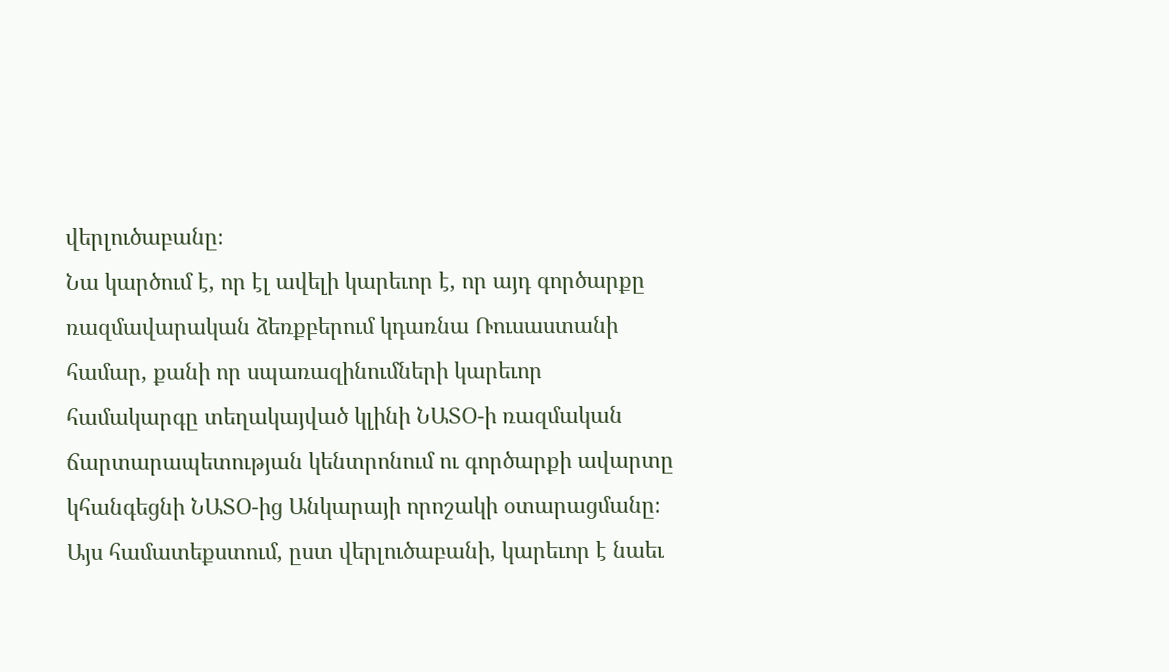վերլուծաբանը։
Նա կարծում է, որ էլ ավելի կարեւոր է, որ այդ գործարքը ռազմավարական ձեռքբերում կդառնա Ռուսաստանի համար, քանի որ սպառազինումների կարեւոր համակարգը տեղակայված կլինի ՆԱՏՕ-ի ռազմական ճարտարապետության կենտրոնում ու գործարքի ավարտը կհանգեցնի ՆԱՏՕ-ից Անկարայի որոշակի օտարացմանը։
Այս համատեքստում, ըստ վերլուծաբանի, կարեւոր է նաեւ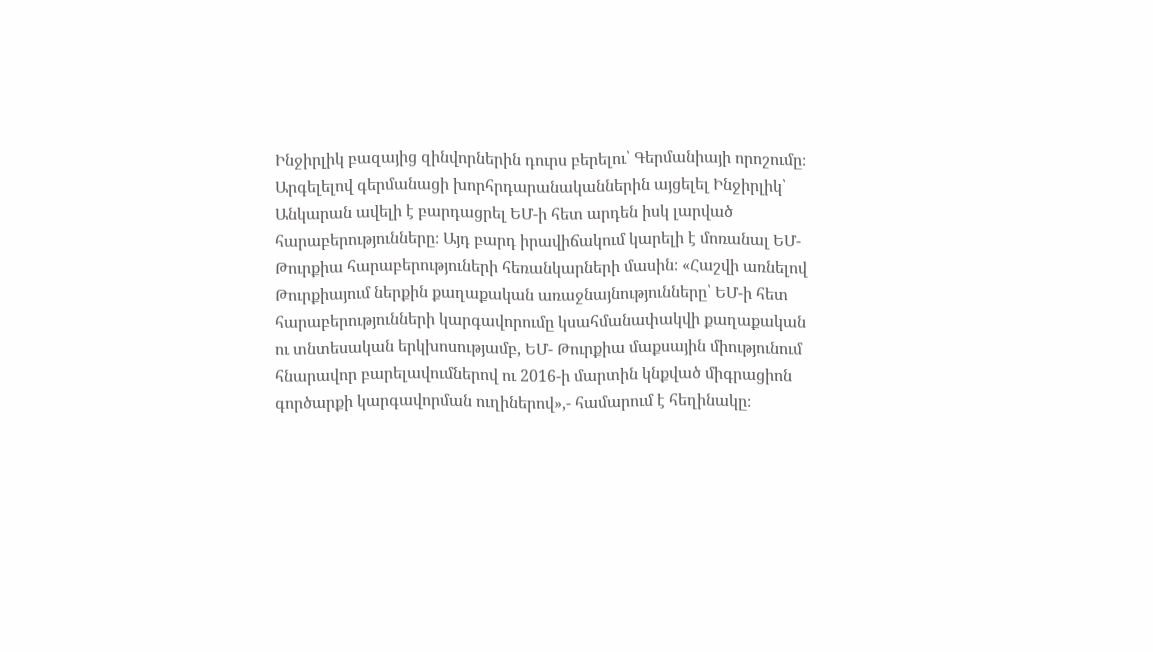Ինջիրլիկ բազայից զինվորներին դուրս բերելու՝ Գերմանիայի որոշումը։ Արգելելով գերմանացի խորհրդարանականներին այցելել Ինջիրլիկ՝ Անկարան ավելի է բարդացրել ԵՄ-ի հետ արդեն իսկ լարված հարաբերությունները։ Այդ բարդ իրավիճակում կարելի է մոռանալ ԵՄ- Թուրքիա հարաբերություների հեռանկարների մասին։ «Հաշվի առնելով Թուրքիայում ներքին քաղաքական առաջնայնությունները՝ ԵՄ-ի հետ հարաբերությունների կարգավորումը կսահմանափակվի քաղաքական ու տնտեսական երկխոսությամբ, ԵՄ- Թուրքիա մաքսային միությունում հնարավոր բարելավումներով ու 2016-ի մարտին կնքված միգրացիոն գործարքի կարգավորման ուղիներով»,- համարում է հեղինակը։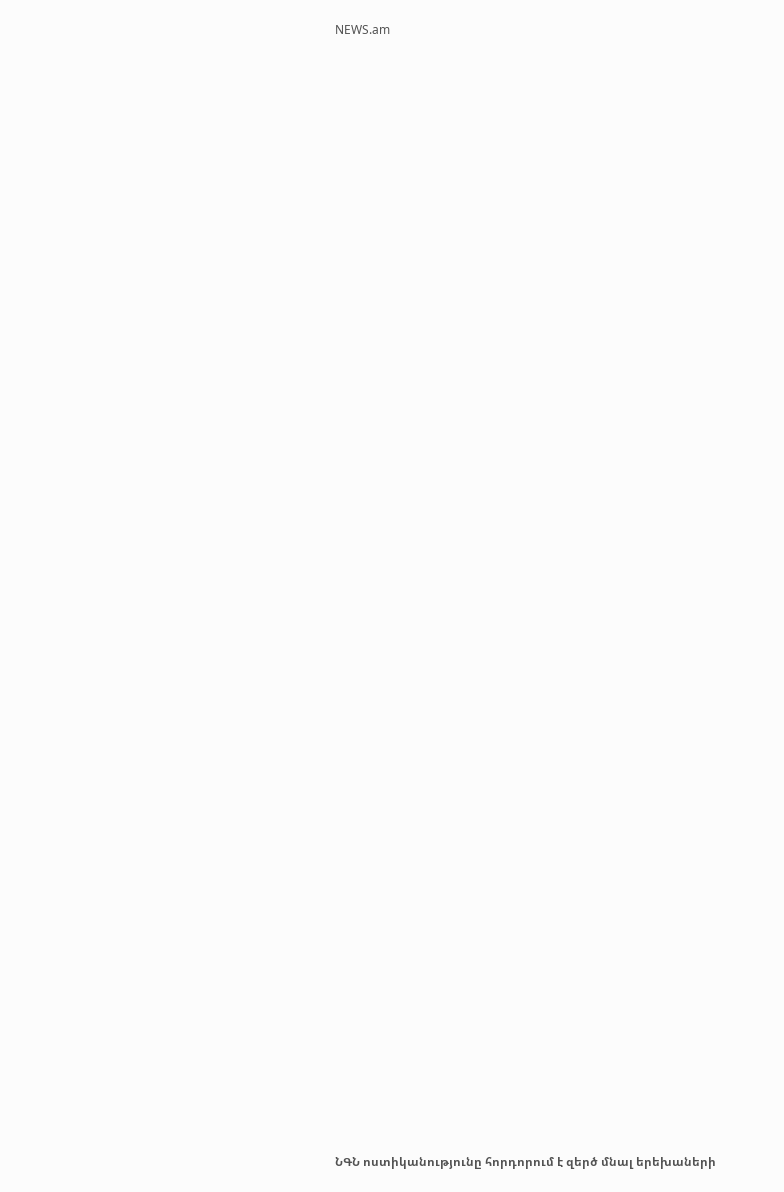NEWS.am


















































ՆԳՆ ոստիկանությունը հորդորում է զերծ մնալ երեխաների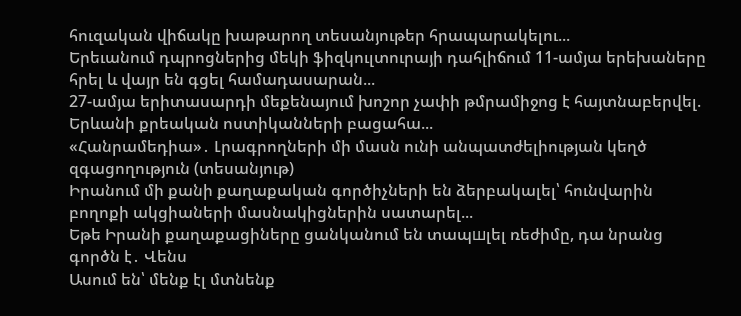հուզական վիճակը խաթարող տեսանյութեր հրապարակելու...
Երեւանում դպրոցներից մեկի ֆիզկուլտուրայի դահլիճում 11-ամյա երեխաները հրել և վայր են գցել համադասարան...
27-ամյա երիտասարդի մեքենայում խոշոր չափի թմրամիջոց է հայտնաբերվել. Երևանի քրեական ոստիկանների բացահա...
«Հանրամեդիա»․ Լրագրողների մի մասն ունի անպատժելիության կեղծ զգացողություն (տեսանյութ)
Իրանում մի քանի քաղաքական գործիչների են ձերբակալել՝ հունվարին բողոքի ակցիաների մասնակիցներին սատարել...
Եթե Իրանի քաղաքացիները ցանկանում են տապшլել ռեժիմը, դա նրանց գործն է․ Վենս
Ասում են՝ մենք էլ մտնենք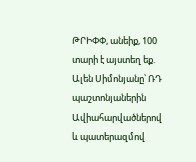ԹՐԻՓՓ, անեիք, 100 տարի է այստեղ եք. Ալեն Սիմոնյանը՝ ՌԴ պաշտոնյաներին
Ավիահարվածներով և պատերազմով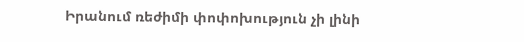Իրանում ռեժիմի փոփոխություն չի լինի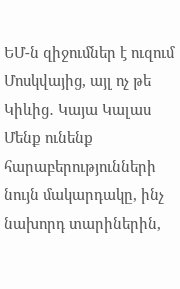ԵՄ-ն զիջումներ է ուզում Մոսկվայից, այլ ոչ թե Կիևից․ Կայա Կալաս
Մենք ունենք հարաբերությունների նույն մակարդակը, ինչ նախորդ տարիներին,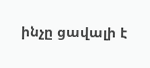ինչը ցավալի է